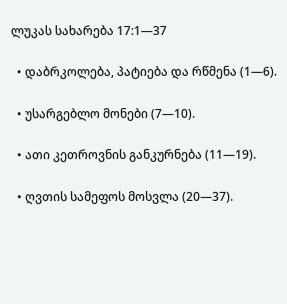ლუკას სახარება 17:1—37

  • დაბრკოლება, პატიება და რწმენა (1—6).

  • უსარგებლო მონები (7—10).

  • ათი კეთროვნის განკურნება (11—19).

  • ღვთის სამეფოს მოსვლა (20—37).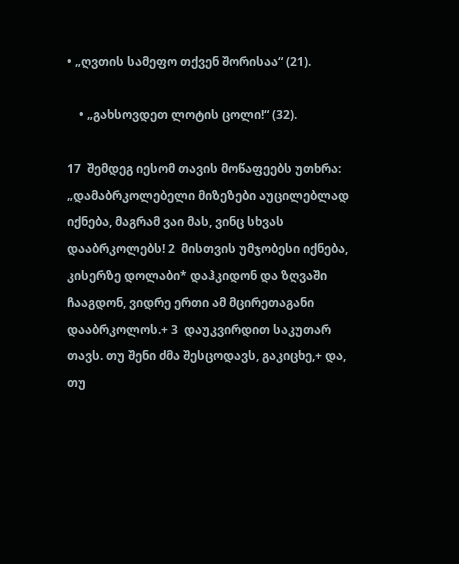• „ღვთის სამეფო თქვენ შორისაა“ (21).

    • „გახსოვდეთ ლოტის ცოლი!“ (32).

17  შემდეგ იესომ თავის მოწაფეებს უთხრა: „დამაბრკოლებელი მიზეზები აუცილებლად იქნება, მაგრამ ვაი მას, ვინც სხვას დააბრკოლებს! 2  მისთვის უმჯობესი იქნება, კისერზე დოლაბი* დაჰკიდონ და ზღვაში ჩააგდონ, ვიდრე ერთი ამ მცირეთაგანი დააბრკოლოს.+ 3  დაუკვირდით საკუთარ თავს. თუ შენი ძმა შესცოდავს, გაკიცხე,+ და, თუ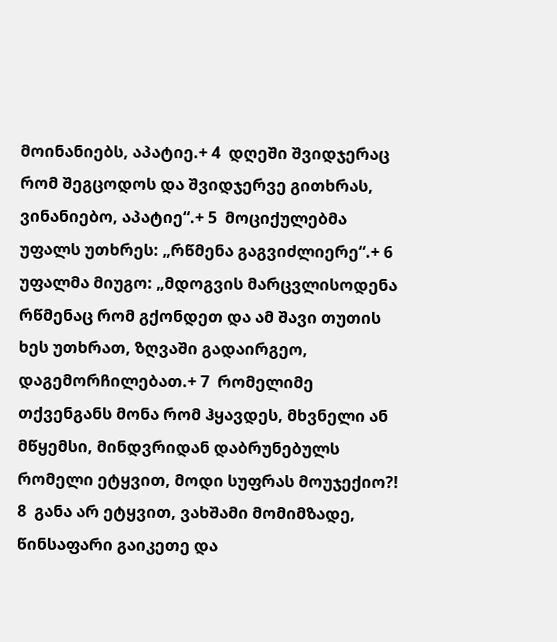მოინანიებს, აპატიე.+ 4  დღეში შვიდჯერაც რომ შეგცოდოს და შვიდჯერვე გითხრას, ვინანიებო, აპატიე“.+ 5  მოციქულებმა უფალს უთხრეს: „რწმენა გაგვიძლიერე“.+ 6  უფალმა მიუგო: „მდოგვის მარცვლისოდენა რწმენაც რომ გქონდეთ და ამ შავი თუთის ხეს უთხრათ, ზღვაში გადაირგეო, დაგემორჩილებათ.+ 7  რომელიმე თქვენგანს მონა რომ ჰყავდეს, მხვნელი ან მწყემსი, მინდვრიდან დაბრუნებულს რომელი ეტყვით, მოდი სუფრას მოუჯექიო?! 8  განა არ ეტყვით, ვახშამი მომიმზადე, წინსაფარი გაიკეთე და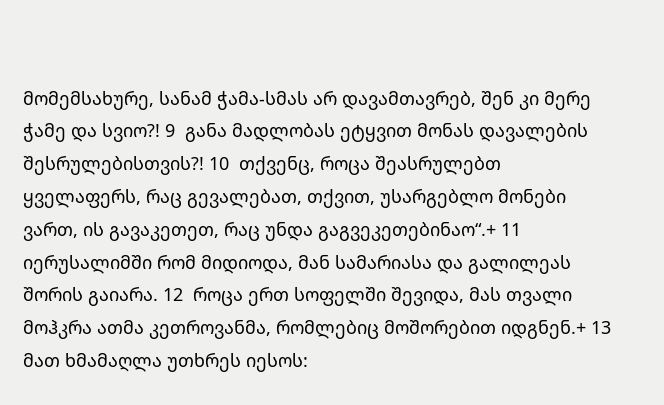მომემსახურე, სანამ ჭამა-სმას არ დავამთავრებ, შენ კი მერე ჭამე და სვიო?! 9  განა მადლობას ეტყვით მონას დავალების შესრულებისთვის?! 10  თქვენც, როცა შეასრულებთ ყველაფერს, რაც გევალებათ, თქვით, უსარგებლო მონები ვართ, ის გავაკეთეთ, რაც უნდა გაგვეკეთებინაო“.+ 11  იერუსალიმში რომ მიდიოდა, მან სამარიასა და გალილეას შორის გაიარა. 12  როცა ერთ სოფელში შევიდა, მას თვალი მოჰკრა ათმა კეთროვანმა, რომლებიც მოშორებით იდგნენ.+ 13  მათ ხმამაღლა უთხრეს იესოს: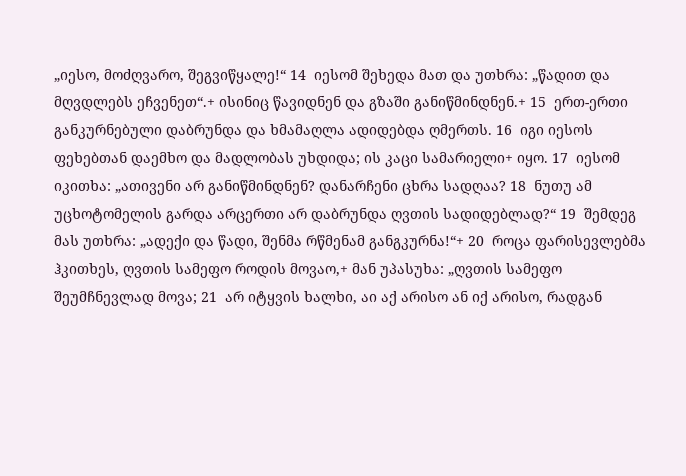„იესო, მოძღვარო, შეგვიწყალე!“ 14  იესომ შეხედა მათ და უთხრა: „წადით და მღვდლებს ეჩვენეთ“.+ ისინიც წავიდნენ და გზაში განიწმინდნენ.+ 15  ერთ-ერთი განკურნებული დაბრუნდა და ხმამაღლა ადიდებდა ღმერთს. 16  იგი იესოს ფეხებთან დაემხო და მადლობას უხდიდა; ის კაცი სამარიელი+ იყო. 17  იესომ იკითხა: „ათივენი არ განიწმინდნენ? დანარჩენი ცხრა სადღაა? 18  ნუთუ ამ უცხოტომელის გარდა არცერთი არ დაბრუნდა ღვთის სადიდებლად?“ 19  შემდეგ მას უთხრა: „ადექი და წადი, შენმა რწმენამ განგკურნა!“+ 20  როცა ფარისევლებმა ჰკითხეს, ღვთის სამეფო როდის მოვაო,+ მან უპასუხა: „ღვთის სამეფო შეუმჩნევლად მოვა; 21  არ იტყვის ხალხი, აი აქ არისო ან იქ არისო, რადგან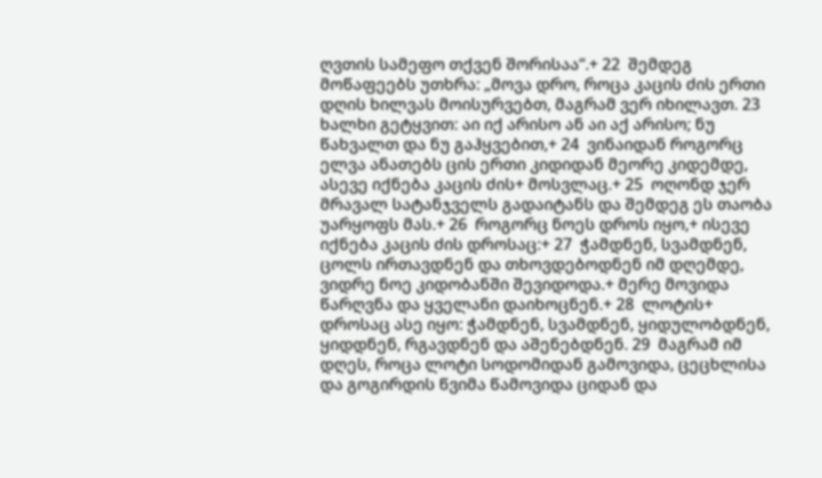ღვთის სამეფო თქვენ შორისაა“.+ 22  შემდეგ მოწაფეებს უთხრა: „მოვა დრო, როცა კაცის ძის ერთი დღის ხილვას მოისურვებთ, მაგრამ ვერ იხილავთ. 23  ხალხი გეტყვით: აი იქ არისო ან აი აქ არისო; ნუ წახვალთ და ნუ გაჰყვებით,+ 24  ვინაიდან როგორც ელვა ანათებს ცის ერთი კიდიდან მეორე კიდემდე, ასევე იქნება კაცის ძის+ მოსვლაც.+ 25  ოღონდ ჯერ მრავალ სატანჯველს გადაიტანს და შემდეგ ეს თაობა უარყოფს მას.+ 26  როგორც ნოეს დროს იყო,+ ისევე იქნება კაცის ძის დროსაც:+ 27  ჭამდნენ, სვამდნენ, ცოლს ირთავდნენ და თხოვდებოდნენ იმ დღემდე, ვიდრე ნოე კიდობანში შევიდოდა.+ მერე მოვიდა წარღვნა და ყველანი დაიხოცნენ.+ 28  ლოტის+ დროსაც ასე იყო: ჭამდნენ, სვამდნენ, ყიდულობდნენ, ყიდდნენ, რგავდნენ და აშენებდნენ. 29  მაგრამ იმ დღეს, როცა ლოტი სოდომიდან გამოვიდა, ცეცხლისა და გოგირდის წვიმა წამოვიდა ციდან და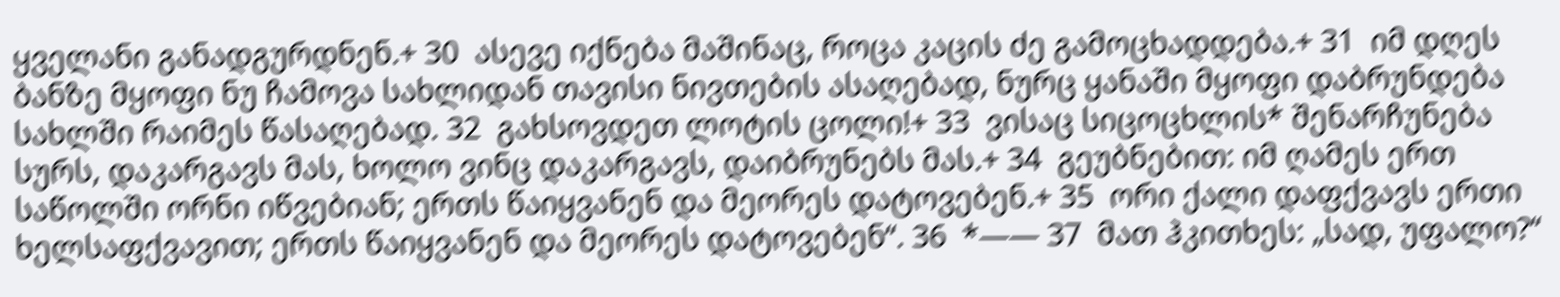ყველანი განადგურდნენ.+ 30  ასევე იქნება მაშინაც, როცა კაცის ძე გამოცხადდება.+ 31  იმ დღეს ბანზე მყოფი ნუ ჩამოვა სახლიდან თავისი ნივთების ასაღებად, ნურც ყანაში მყოფი დაბრუნდება სახლში რაიმეს წასაღებად. 32  გახსოვდეთ ლოტის ცოლი!+ 33  ვისაც სიცოცხლის* შენარჩუნება სურს, დაკარგავს მას, ხოლო ვინც დაკარგავს, დაიბრუნებს მას.+ 34  გეუბნებით: იმ ღამეს ერთ საწოლში ორნი იწვებიან; ერთს წაიყვანენ და მეორეს დატოვებენ.+ 35  ორი ქალი დაფქვავს ერთი ხელსაფქვავით; ერთს წაიყვანენ და მეორეს დატოვებენ“. 36  *—— 37  მათ ჰკითხეს: „სად, უფალო?“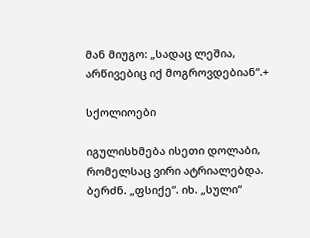მან მიუგო: „სადაც ლეშია, არწივებიც იქ მოგროვდებიან“.+

სქოლიოები

იგულისხმება ისეთი დოლაბი, რომელსაც ვირი ატრიალებდა.
ბერძნ. „ფსიქე“. იხ. „სული“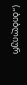(„ბიბლიურ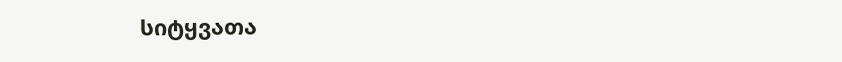სიტყვათა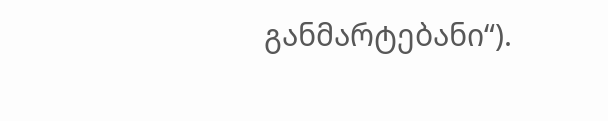განმარტებანი“).